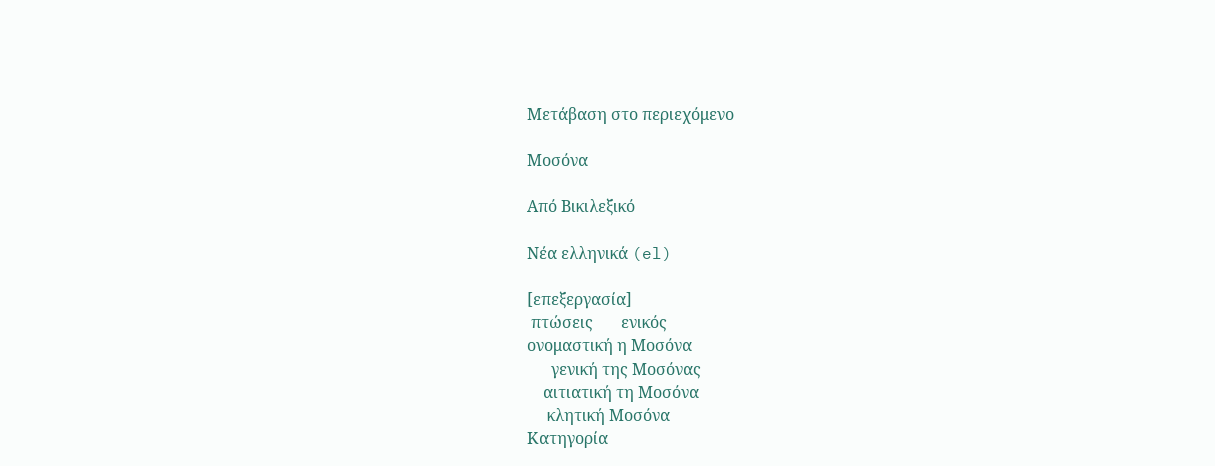Μετάβαση στο περιεχόμενο

Μοσόνα

Από Βικιλεξικό

Νέα ελληνικά (el)

[επεξεργασία]
 πτώσεις       ενικός
ονομαστική η Μοσόνα
      γενική της Μοσόνας
    αιτιατική τη Μοσόνα
     κλητική Μοσόνα
Κατηγορία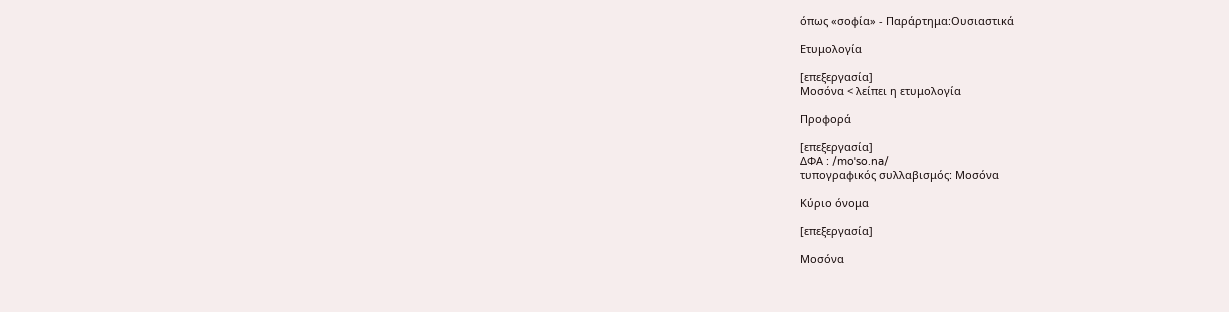όπως «σοφία» - Παράρτημα:Ουσιαστικά

Ετυμολογία

[επεξεργασία]
Μοσόνα < λείπει η ετυμολογία

Προφορά

[επεξεργασία]
ΔΦΑ : /moˈso.na/
τυπογραφικός συλλαβισμός: Μοσόνα

Κύριο όνομα

[επεξεργασία]

Μοσόνα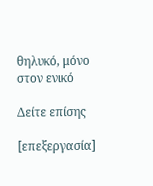θηλυκό, μόνο στον ενικό

Δείτε επίσης

[επεξεργασία]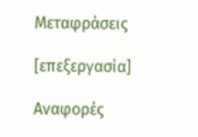Μεταφράσεις

[επεξεργασία]

Αναφορές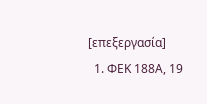[επεξεργασία]
  1. ΦΕΚ 188Α, 19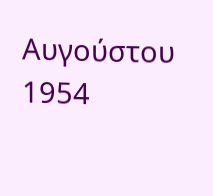Αυγούστου 1954